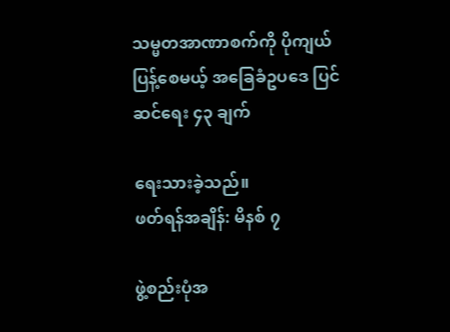သမ္မတအာဏာစက်ကို ပိုကျယ်ပြန့်စေမယ့် အခြေခံဥပဒေ ပြင်ဆင်ရေး ၄၃ ချက်

ရေးသားခဲ့သည်။
ဖတ်ရန်အချိန်: မိနစ် ၇

ဖွဲ့စည်းပုံအ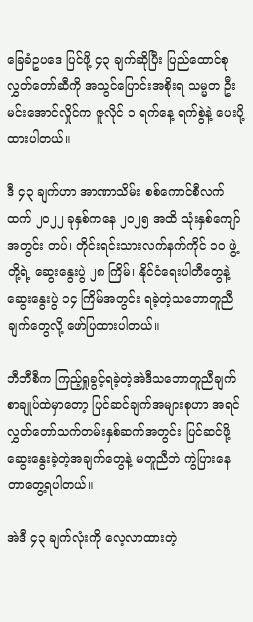ခြေခံဥပဒေ ပြင်ဖို့ ၄၃ ချက်ဆိုပြီး ပြည်ထောင်စုလွှတ်တော်ဆီကို အသွင်ပြောင်းအစိုးရ သမ္မတ ဦးမင်းအောင်လှိုင်က ဇူလိုင် ၁ ရက်နေ့ ရက်စွဲနဲ့ ပေးပို့ထားပါတယ်။

ဒီ ၄၃ ချက်ဟာ အာဏာသိမ်း စစ်ကောင်စီလက်ထက် ၂၀၂၂ ခုနှစ်ကနေ ၂၀၂၅ အထိ သုံးနှစ်ကျော်အတွင်း တပ်၊ တိုင်းရင်းသားလက်နက်ကိုင် ၁၀ ဖွဲ့ တို့ရဲ့ ဆွေးနွေးပွဲ ၂၈ ကြိမ်၊ နိုင်ငံရေးပါတီတွေနဲ့ ဆွေးနွေးပွဲ ၁၄ ကြိမ်အတွင်း ရခဲ့တဲ့သဘောတူညီချက်တွေလို့ ဖော်ပြထားပါတယ်။

ဘီဘီစီက ကြည့်ရှုခွင့်ရခဲ့တဲ့အဲဒီသဘောတူညီချက်စာချုပ်ထဲမှာတော့ ပြင်ဆင်ချက်အများစုဟာ အရင် လွှတ်တော်သက်တမ်းနှစ်ဆက်အတွင်း ပြင်ဆင်ဖို့ ဆွေးနွေးခဲ့တဲ့အချက်တွေနဲ့ မတူညီဘဲ ကွဲပြားနေတာတွေ့ရပါတယ်။

အဲဒီ ၄၃ ချက်လုံးကို လေ့လာထားတဲ့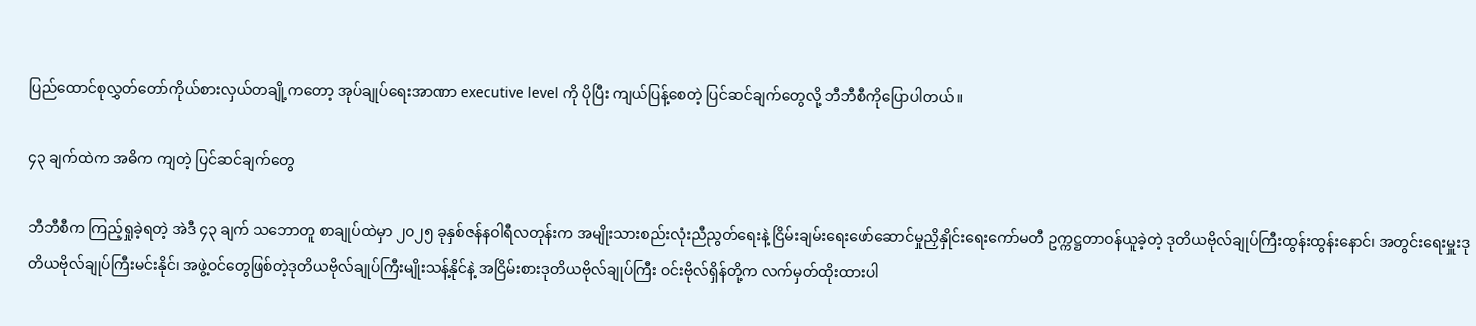ပြည်ထောင်စုလွှတ်တော်ကိုယ်စားလှယ်တချို့ကတော့ အုပ်ချုပ်ရေးအာဏာ executive level ကို ပိုပြီး ကျယ်ပြန့်စေတဲ့ ပြင်ဆင်ချက်တွေလို့ ဘီဘီစီကိုပြောပါတယ်။

၄၃ ချက်ထဲက အဓိက ကျတဲ့ ပြင်ဆင်ချက်တွေ

ဘီဘီစီက ကြည့်ရှုခဲ့ရတဲ့ အဲဒီ ၄၃ ချက် သဘောတူ စာချုပ်ထဲမှာ ၂၀၂၅ ခုနှစ်ဇန်နဝါရီလတုန်းက အမျိုးသားစည်းလုံးညီညွတ်ရေးနဲ့ ငြိမ်းချမ်းရေးဖော်ဆောင်မှုညှိနှိုင်းရေးကော်မတီ ဥက္ကဋ္ဌတာဝန်ယူခဲ့တဲ့ ဒုတိယဗိုလ်ချုပ်ကြီးထွန်းထွန်းနောင်၊ အတွင်းရေးမှူးဒုတိယဗိုလ်ချုပ်ကြီးမင်းနိုင်၊ အဖွဲ့ဝင်တွေဖြစ်တဲ့ဒုတိယဗိုလ်ချုပ်ကြီးမျိုးသန့်နိုင်နဲ့ အငြိမ်းစားဒုတိယဗိုလ်ချုပ်ကြီး ဝင်းဗိုလ်ရှိန်တို့က လက်မှတ်ထိုးထားပါ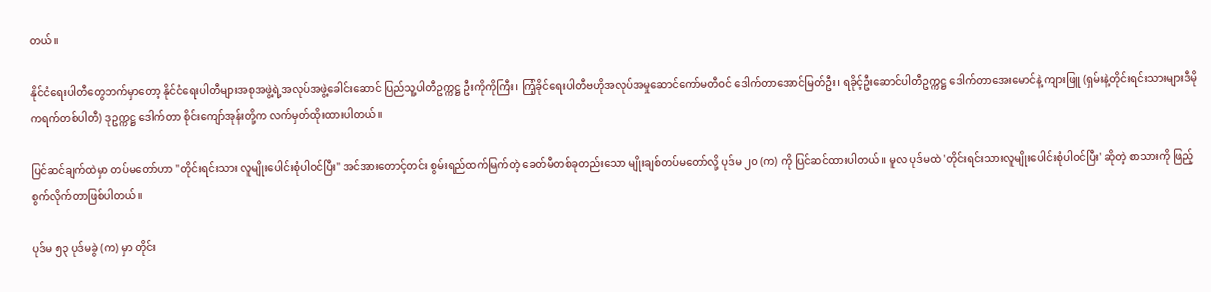တယ်။

နိုင်ငံရေးပါတီတွေဘက်မှာတော့ နိုင်ငံရေးပါတီများအစုအဖွဲ့ရဲ့အလုပ်အဖွဲ့ခေါင်းဆောင် ပြည်သူ့ပါတီဥက္ကဋ္ဌ ဦးကိုကိုကြီး၊ ကြံ့ခိုင်ရေးပါတီဗဟိုအလုပ်အမှုဆောင်ကော်မတီဝင် ဒေါက်တာအောင်မြတ်ဦး၊ ရခိုင့်ဦးဆောင်ပါတီဥက္ကဋ္ဌ ဒေါက်တာအေးမောင်နဲ့ ကျားဖြူ (ရှမ်းနဲ့တိုင်းရင်းသားများဒီမိုကရက်တစ်ပါတီ) ဒုဥက္ကဋ္ဌ ဒေါက်တာ စိုင်းကျော်အုန်းတို့က လက်မှတ်ထိုးထားပါတယ်။

ပြင်ဆင်ချက်ထဲမှာ တပ်မတော်ဟာ "တိုင်းရင်းသား လူမျိုးပေါင်းစုံပါဝင်ပြီး" အင်အားတောင့်တင်း စွမ်းရည်ထက်မြက်တဲ့ ခေတ်မီတစ်ခုတည်းသော မျိုးချစ်တပ်မတော်လို့ ပုဒ်မ ၂၀ (က) ကို ပြင်ဆင်ထားပါတယ်။ မူလ ပုဒ်မထဲ 'တိုင်းရင်းသားလူမျိုးပေါင်းစုံပါဝင်ပြီး' ဆိုတဲ့ စာသားကို ဖြည့်စွက်လိုက်တာဖြစ်ပါတယ်။

ပုဒ်မ ၅၃ ပုဒ်မခွဲ (က) မှာ တိုင်း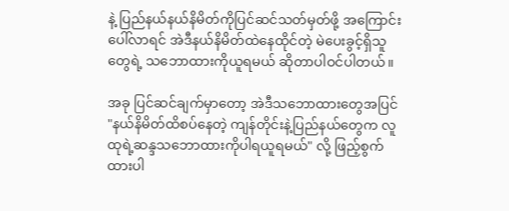နဲ့ ပြည်နယ်နယ်နိမိတ်ကိုပြင်ဆင်သတ်မှတ်ဖို့ အကြောင်းပေါ်လာရင် အဲဒီနယ်နိမိတ်ထဲနေထိုင်တဲ့ မဲပေးခွင့်ရှိသူတွေရဲ့ သဘောထားကိုယူရမယ် ဆိုတာပါဝင်ပါတယ်။

အခု ပြင်ဆင်ချက်မှာတော့ အဲဒီသဘောထားတွေအပြင် "နယ်နိမိတ်ထိစပ်နေတဲ့ ကျန်တိုင်းနဲ့ပြည်နယ်တွေက လူထုရဲ့ဆန္ဒသဘောထားကိုပါရယူရမယ်" လို့ ဖြည့်စွက်ထားပါ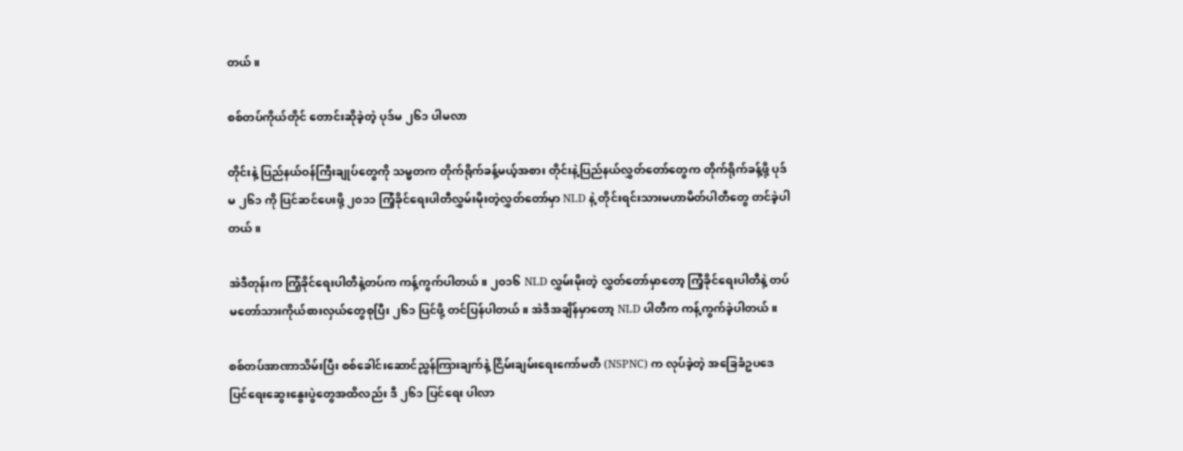တယ်။

စစ်တပ်ကိုယ်တိုင် တောင်းဆိုခဲ့တဲ့ ပုဒ်မ ၂၆၁ ပါမလာ

တိုင်းနဲ့ ပြည်နယ်ဝန်ကြီးချုပ်တွေကို သမ္မတက တိုက်ရိုက်ခန့်မယ့်အစား တိုင်းနဲ့ပြည်နယ်လွှတ်တော်တွေက တိုက်ရိုက်ခန့်ဖို့ ပုဒ်မ ၂၆၁ ကို ပြင်ဆင်ပေးဖို့ ၂၀၁၁ ကြံ့ခိုင်ရေးပါတီလွှမ်းမိုးတဲ့လွှတ်တော်မှာ NLD နဲ့ တိုင်းရင်းသားမဟာမိတ်ပါတီတွေ တင်ခဲ့ပါတယ်။

အဲဒီတုန်းက ကြံ့ခိုင်ရေးပါတီနဲ့တပ်က ကန့်ကွက်ပါတယ်။ ၂၀၁၆ NLD လွှမ်းမိုးတဲ့ လွှတ်တော်မှာတော့ ကြံ့ခိုင်ရေးပါတီနဲ့ တပ်မတော်သားကိုယ်စားလှယ်တွေစုပြီး ၂၆၁ ပြင်ဖို့ တင်ပြန်ပါတယ်။ အဲဒီအချိန်မှာတော့ NLD ပါတီက ကန့်ကွက်ခဲ့ပါတယ်။

စစ်တပ်အာဏာသိမ်းပြီး စစ်ခေါင်းဆောင်ညွှန်ကြားချက်နဲ့ ငြိမ်းချမ်းရေးကော်မတီ (NSPNC) က လုပ်ခဲ့တဲ့ အခြေခံဥပဒေပြင်ရေးဆွေးနွေးပွဲတွေအထိလည်း ဒီ ၂၆၁ ပြင်ရေး ပါလာ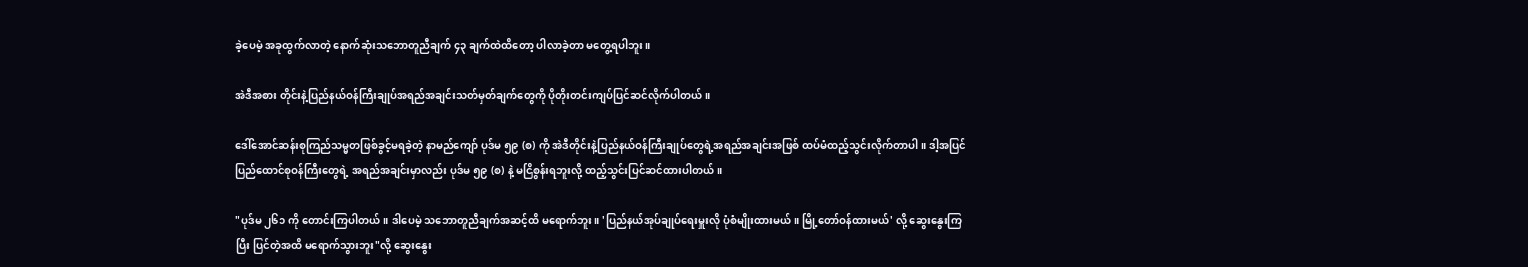ခဲ့ပေမဲ့ အခုထွက်လာတဲ့ နောက်ဆုံးသဘောတူညီချက် ၄၃ ချက်ထဲထိတော့ ပါလာခဲ့တာ မတွေ့ရပါဘူး။

အဲဒီအစား တိုင်းနဲ့ပြည်နယ်ဝန်ကြီးချုပ်အရည်အချင်းသတ်မှတ်ချက်တွေကို ပိုတိုးတင်းကျပ်ပြင်ဆင်လိုက်ပါတယ်။

ဒေါ်အောင်ဆန်းစုကြည်သမ္မတဖြစ်ခွင့်မရခဲ့တဲ့ နာမည်ကျော် ပုဒ်မ ၅၉ (စ) ကို အဲဒီတိုင်းနဲ့ပြည်နယ်ဝန်ကြီးချုပ်တွေရဲ့အရည်အချင်းအဖြစ် ထပ်မံထည့်သွင်းလိုက်တာပါ။ ဒါ့အပြင်ပြည်ထောင်စုဝန်ကြီးတွေရဲ့ အရည်အချင်းမှာလည်း ပုဒ်မ ၅၉ (စ) နဲ့ မငြိစွန်းရဘူးလို့ ထည့်သွင်းပြင်ဆင်ထားပါတယ်။

"ပုဒ်မ ၂၆၁ ကို တောင်းကြပါတယ်။ ဒါပေမဲ့ သဘောတူညီချက်အဆင့်ထိ မရောက်ဘူး။ 'ပြည်နယ်အုပ်ချုပ်ရေးမှူးလို ပုံစံမျိုးထားမယ်။ မြို့တော်ဝန်ထားမယ်' လို့ ဆွေးနွေးကြပြီး ပြင်တဲ့အထိ မရောက်သွားဘူး"လို့ ဆွေးနွေး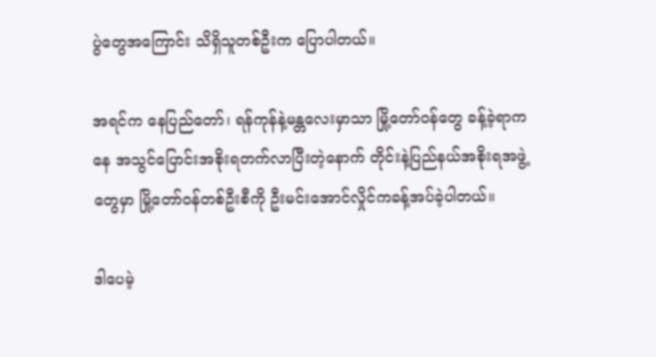ပွဲတွေအကြောင်း သိရှိသူတစ်ဦးက ပြောပါတယ်။

အရင်က နေပြည်တော်၊ ရန်ကုန်နဲ့မန္တလေးမှာသာ မြို့တော်ဝန်တွေ ခန့်ခဲ့ရာကနေ အသွင်ပြောင်းအစိုးရတက်လာပြီးတဲ့နောက် တိုင်းနဲ့ပြည်နယ်အစိုးရအဖွဲ့တွေမှာ မြို့တော်ဝန်တစ်ဦးစီကို ဦးမင်းအောင်လှိုင်ကခန့်အပ်ခဲ့ပါတယ်။

ဒါပေမဲ့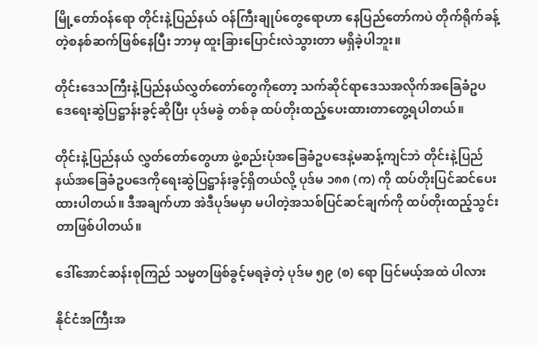မြို့တော်ဝန်ရော တိုင်းနဲ့ပြည်နယ် ဝန်ကြီးချုပ်တွေရောဟာ နေပြည်တော်ကပဲ တိုက်ရိုက်ခန့်တဲ့စနစ်ဆက်ဖြစ်နေပြီး ဘာမှ ထူးခြားပြောင်းလဲသွားတာ မရှိခဲ့ပါဘူး။

တိုင်းဒေသကြီးနဲ့ပြည်နယ်လွှတ်တော်တွေကိုတော့ သက်ဆိုင်ရာဒေသအလိုက်အခြေခံဥပဒေရေးဆွဲပြဋ္ဌာန်းခွင့်ဆိုပြီး ပုဒ်မခွဲ တစ်ခု ထပ်တိုးထည့်ပေးထားတာတွေ့ရပါတယ်။

တိုင်းနဲ့ပြည်နယ် လွှတ်တော်တွေဟာ ဖွဲ့စည်းပုံအခြေခံဥပဒေနဲ့မဆန့်ကျင်ဘဲ တိုင်းနဲ့ပြည်နယ်အခြေခံဥပဒေကိုရေးဆွဲပြဋ္ဌာန်းခွင့်ရှိတယ်လို့ ပုဒ်မ ၁၈၈ (က) ကို ထပ်တိုးပြင်ဆင်ပေးထားပါတယ်။ ဒီအချက်ဟာ အဲဒီပုဒ်မမှာ မပါတဲ့အသစ်ပြင်ဆင်ချက်ကို ထပ်တိုးထည့်သွင်းတာဖြစ်ပါတယ်။

ဒေါ်အောင်ဆန်းစုကြည် သမ္မတဖြစ်ခွင့်မရခဲ့တဲ့ ပုဒ်မ ၅၉ (စ) ရော ပြင်မယ့်အထဲ ပါလား

နိုင်ငံအကြီးအ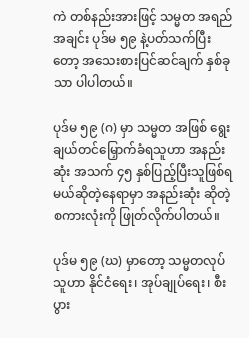ကဲ တစ်နည်းအားဖြင့် သမ္မတ အရည်အချင်း ပုဒ်မ ၅၉ နဲ့ပတ်သက်ပြီးတော့ အသေးစားပြင်ဆင်ချက် နှစ်ခုသာ ပါပါတယ်။

ပုဒ်မ ၅၉ (ဂ) မှာ သမ္မတ အဖြစ် ရွေးချယ်တင်မြှောက်ခံရသူဟာ အနည်းဆုံး အသက် ၄၅ နှစ်ပြည့်ပြီးသူဖြစ်ရမယ်ဆိုတဲ့နေရာမှာ အနည်းဆုံး ဆိုတဲ့စကားလုံးကို ဖြုတ်လိုက်ပါတယ်။

ပုဒ်မ ၅၉ (ဃ) မှာတော့ သမ္မတလုပ်သူဟာ နိုင်ငံရေး၊ အုပ်ချုပ်ရေး၊ စီးပွား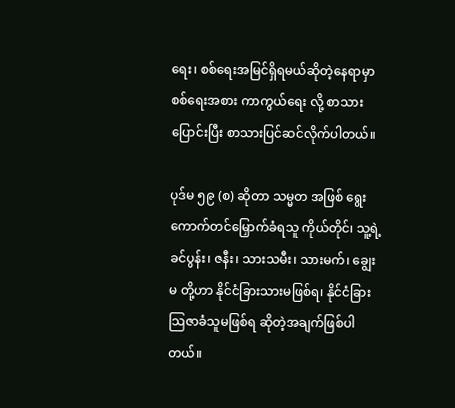ရေး၊ စစ်ရေးအမြင်ရှိရမယ်ဆိုတဲ့နေရာမှာ စစ်ရေးအစား ကာကွယ်ရေး လို့ စာသားပြောင်းပြီး စာသားပြင်ဆင်လိုက်ပါတယ်။

ပုဒ်မ ၅၉ (စ) ဆိုတာ သမ္မတ အဖြစ် ရွေးကောက်တင်မြှောက်ခံရသူ ကိုယ်တိုင်၊ သူ့ရဲ့ ခင်ပွန်း၊ ဇနီး၊ သားသမီး၊ သားမက်၊ ချွေးမ တို့ဟာ နိုင်ငံခြားသားမဖြစ်ရ၊ နိုင်ငံခြားသြဇာခံသူမဖြစ်ရ ဆိုတဲ့အချက်ဖြစ်ပါတယ်။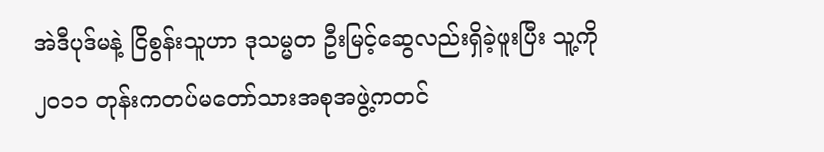အဲဒီပုဒ်မနဲ့ ငြိစွန်းသူဟာ ဒုသမ္မတ ဦးမြင့်ဆွေလည်းရှိခဲ့ဖူးပြီး သူ့ကို ၂၀၁၁ တုန်းကတပ်မတော်သားအစုအဖွဲ့ကတင်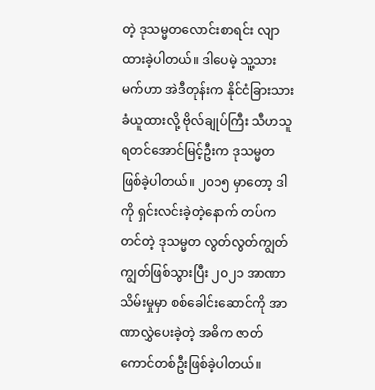တဲ့ ဒုသမ္မတလောင်းစာရင်း လျာထားခဲ့ပါတယ်။ ဒါပေမဲ့ သူ့သားမက်ဟာ အဲဒီတုန်းက နိုင်ငံခြားသားခံယူထားလို့ ဗိုလ်ချုပ်ကြီး သီဟသူရတင်အောင်မြင့်ဦးက ဒုသမ္မတ ဖြစ်ခဲ့ပါတယ်။ ၂၀၁၅ မှာတော့ ဒါကို ရှင်းလင်းခဲ့တဲ့နောက် တပ်က တင်တဲ့ ဒုသမ္မတ လွတ်လွတ်ကျွတ်ကျွတ်ဖြစ်သွားပြီး ၂၀၂၁ အာဏာသိမ်းမှုမှာ စစ်ခေါင်းဆောင်ကို အာဏာလွှဲပေးခဲ့တဲ့ အဓိက ဇာတ်ကောင်တစ်ဦးဖြစ်ခဲ့ပါတယ်။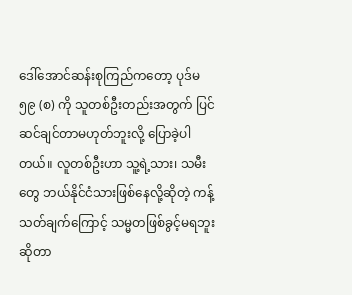ဒေါ်အောင်ဆန်းစုကြည်ကတော့ ပုဒ်မ ၅၉ (စ) ကို သူတစ်ဦးတည်းအတွက် ပြင်ဆင်ချင်တာမဟုတ်ဘူးလို့ ပြောခဲ့ပါတယ်။ လူတစ်ဦးဟာ သူ့ရဲ့သား၊ သမီးတွေ ဘယ်နိုင်ငံသားဖြစ်နေလို့ဆိုတဲ့ ကန့်သတ်ချက်ကြောင့် သမ္မတဖြစ်ခွင့်မရဘူးဆိုတာ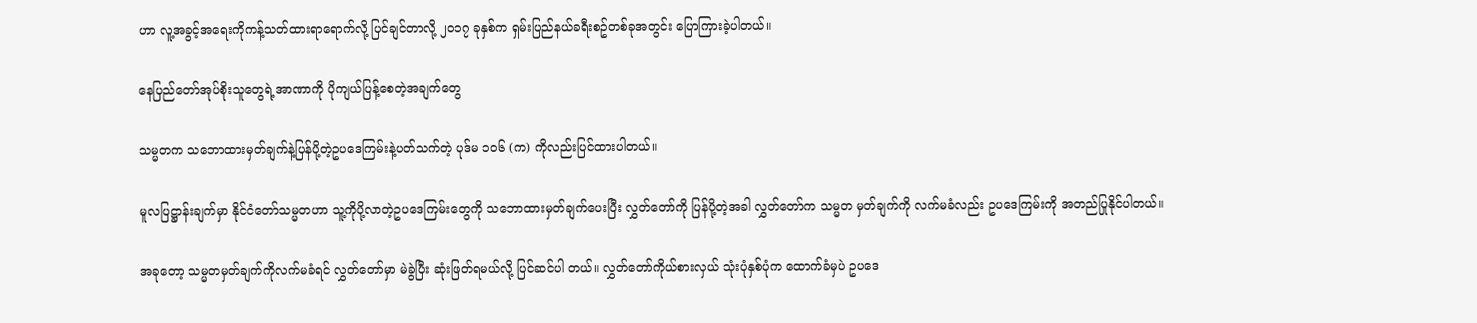ဟာ လူ့အခွင့်အရေးကိုကန့်သတ်ထားရာရောက်လို့ ပြင်ချင်တာလို့ ၂၀၁၇ ခုနှစ်က ရှမ်းပြည်နယ်ခရီးစဥ်တစ်ခုအတွင်း ပြောကြားခဲ့ပါတယ်။

နေပြည်တော်အုပ်စိုးသူတွေရဲ့အာဏာကို ပိုကျယ်ပြန့်စေတဲ့အချက်တွေ

သမ္မတက သဘောထားမှတ်ချက်နဲ့ပြန်ပို့တဲ့ဥပဒေကြမ်းနဲ့ပတ်သက်တဲ့ ပုဒ်မ ၁၀၆ (က) ကိုလည်းပြင်ထားပါတယ်။

မူလပြဋ္ဌာန်းချက်မှာ နိုင်ငံတော်သမ္မတဟာ သူ့ကိုပို့လာတဲ့ဥပဒေကြမ်းတွေကို သဘောထားမှတ်ချက်ပေးပြီး လွှတ်တော်ကို ပြန်ပို့တဲ့အခါ လွှတ်တော်က သမ္မတ မှတ်ချက်ကို လက်မခံလည်း ဥပဒေကြမ်းကို အတည်ပြုနိုင်ပါတယ်။

အခုတော့ သမ္မတမှတ်ချက်ကိုလက်မခံရင် လွှတ်တော်မှာ မဲခွဲပြီး ဆုံးဖြတ်ရမယ်လို့ ပြင်ဆင်ပါ တယ်။ လွှတ်တော်ကိုယ်စားလှယ် သုံးပုံနှစ်ပုံက ထောက်ခံမှပဲ ဥပဒေ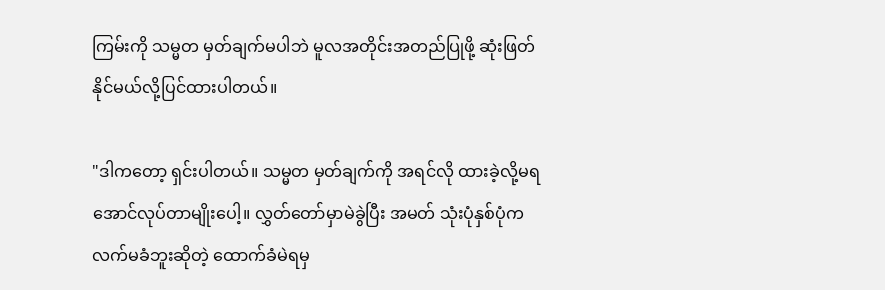ကြမ်းကို သမ္မတ မှတ်ချက်မပါဘဲ မူလအတိုင်းအတည်ပြုဖို့ ဆုံးဖြတ်နိုင်မယ်လို့ပြင်ထားပါတယ်။

"ဒါကတော့ ရှင်းပါတယ်။ သမ္မတ မှတ်ချက်ကို အရင်လို ထားခဲ့လို့မရအောင်လုပ်တာမျိုးပေါ့။ လွှတ်တော်မှာမဲခွဲပြီး အမတ် သုံးပုံနှစ်ပုံက လက်မခံဘူးဆိုတဲ့ ထောက်ခံမဲရမှ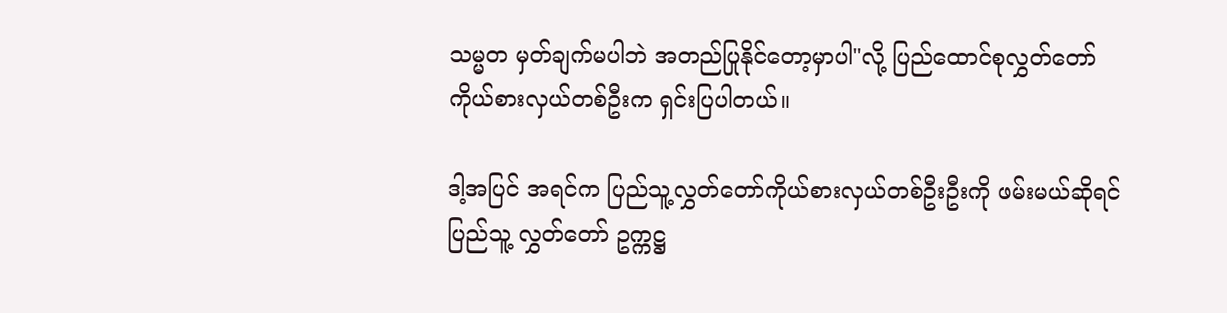သမ္မတ မှတ်ချက်မပါဘဲ အတည်ပြုနိုင်တော့မှာပါ"လို့ ပြည်ထောင်စုလွှတ်တော်ကိုယ်စားလှယ်တစ်ဦးက ရှင်းပြပါတယ်။

ဒါ့အပြင် အရင်က ပြည်သူ့လွှတ်တော်ကိုယ်စားလှယ်တစ်ဦးဦးကို ဖမ်းမယ်ဆိုရင် ပြည်သူ့ လွှတ်တော် ဥက္ကဋ္ဌ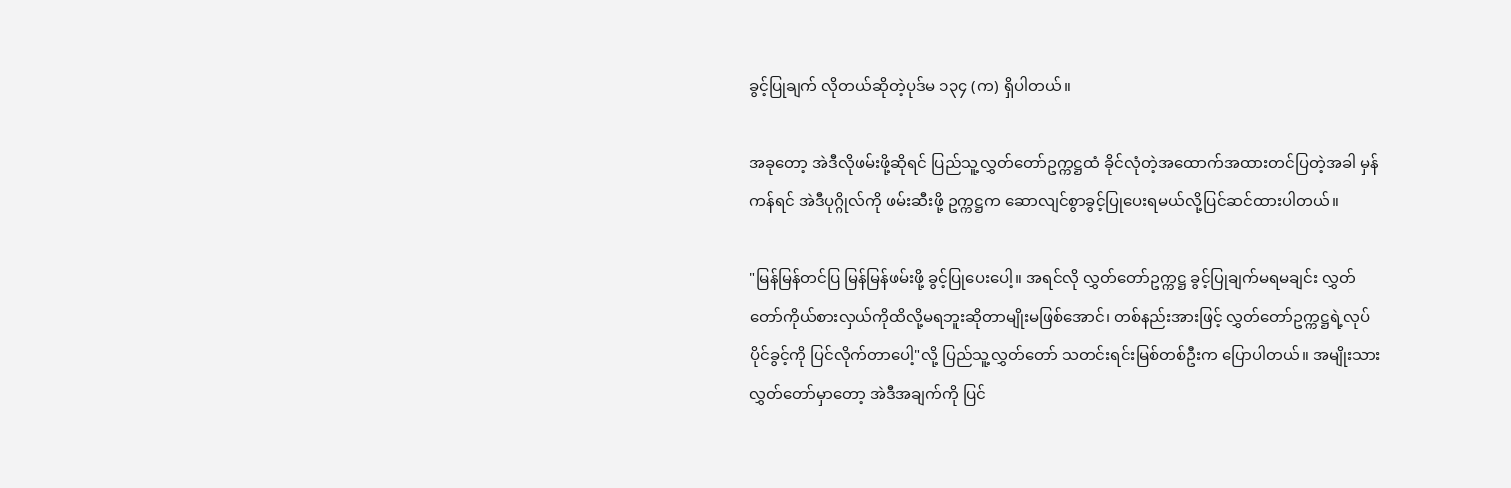ခွင့်ပြုချက် လိုတယ်ဆိုတဲ့ပုဒ်မ ၁၃၄ (က) ရှိပါတယ်။

အခုတော့ အဲဒီလိုဖမ်းဖို့ဆိုရင် ပြည်သူ့လွှတ်တော်ဥက္ကဋ္ဌထံ ခိုင်လုံတဲ့အထောက်အထားတင်ပြတဲ့အခါ မှန်ကန်ရင် အဲဒီပုဂ္ဂိုလ်ကို ဖမ်းဆီးဖို့ ဥက္ကဋ္ဌက ဆောလျင်စွာခွင့်ပြုပေးရမယ်လို့ပြင်ဆင်ထားပါတယ်။

"မြန်မြန်တင်ပြ မြန်မြန်ဖမ်းဖို့ ခွင့်ပြုပေးပေါ့။ အရင်လို လွှတ်တော်ဥက္ကဋ္ဌ ခွင့်ပြုချက်မရမချင်း လွှတ်တော်ကိုယ်စားလှယ်ကိုထိလို့မရဘူးဆိုတာမျိုးမဖြစ်အောင်၊ တစ်နည်းအားဖြင့် လွှတ်တော်ဥက္ကဋ္ဌရဲ့လုပ်ပိုင်ခွင့်ကို ပြင်လိုက်တာပေါ့"လို့ ပြည်သူ့လွှတ်တော် သတင်းရင်းမြစ်တစ်ဦးက ပြောပါတယ်။ အမျိုးသားလွှတ်တော်မှာတော့ အဲဒီအချက်ကို ပြင်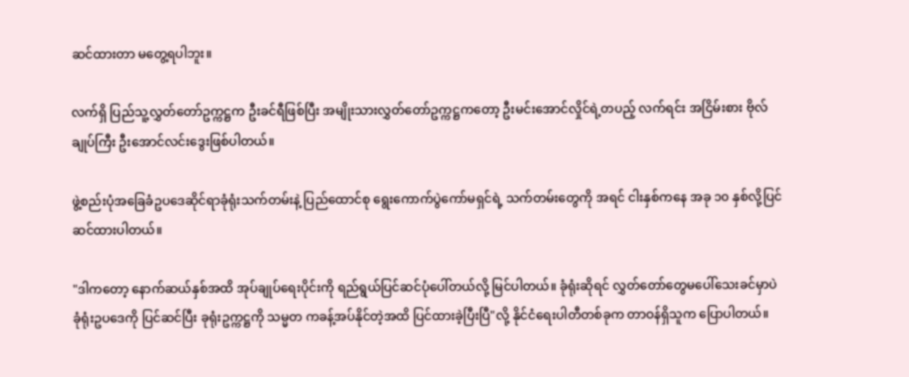ဆင်ထားတာ မတွေ့ရပါဘူး။

လက်ရှိ ပြည်သူ့လွှတ်တော်ဥက္ကဋ္ဌက ဦးခင်ရီဖြစ်ပြီး အမျိုးသားလွှတ်တော်ဥက္ကဋ္ဌကတော့ ဦးမင်းအောင်လှိုင်ရဲ့တပည့် လက်ရင်း အငြိမ်းစား ဗိုလ်ချုပ်ကြီး ဦးအောင်လင်းဒွေးဖြစ်ပါတယ်။

ဖွဲ့စည်းပုံအခြေခံဥပဒေဆိုင်ရာခုံရုံးသက်တမ်းနဲ့ ပြည်ထောင်စု ရွေးကောက်ပွဲကော်မရှင်ရဲ့ သက်တမ်းတွေကို အရင် ငါးနှစ်ကနေ အခု ၁၀ နှစ်လို့ပြင်ဆင်ထားပါတယ်။

"ဒါကတော့ နောက်ဆယ်နှစ်အထိ အုပ်ချုပ်ရေးပိုင်းကို ရည်ရွယ်ပြင်ဆင်ပုံပေါ်တယ်လို့ မြင်ပါတယ်။ ခုံရုံးဆိုရင် လွှတ်တော်တွေမပေါ်သေးခင်မှာပဲ ခုံရုံးဥပဒေကို ပြင်ဆင်ပြီး ခုရုံးဥက္ကဋ္ဌကို သမ္မတ ကခန့်အပ်နိုင်တဲ့အထိ ပြင်ထားခဲ့ပြီးပြီ"လို့ နိုင်ငံရေးပါတီတစ်ခုက တာဝန်ရှိသူက ပြောပါတယ်။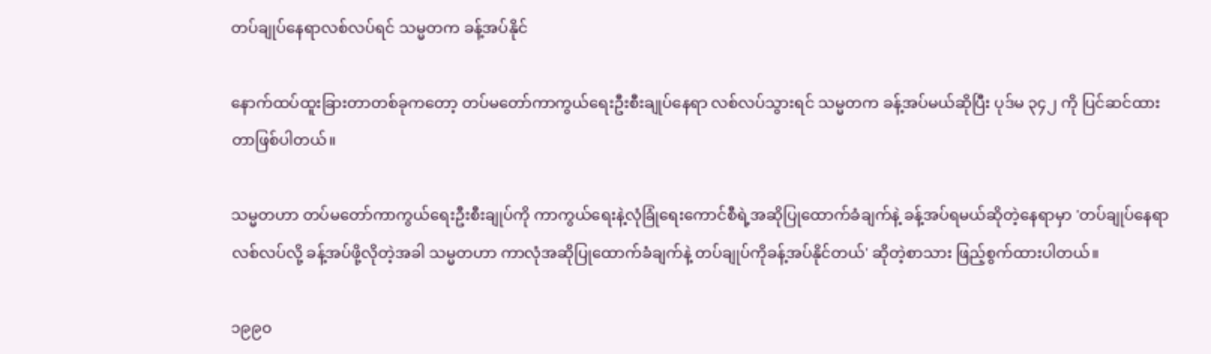တပ်ချုပ်နေရာလစ်လပ်ရင် သမ္မတက ခန့်အပ်နိုင်

နောက်ထပ်ထူးခြားတာတစ်ခုကတော့ တပ်မတော်ကာကွယ်ရေးဦးစီးချုပ်နေရာ လစ်လပ်သွားရင် သမ္မတက ခန့်အပ်မယ်ဆိုပြီး ပုဒ်မ ၃၄၂ ကို ပြင်ဆင်ထားတာဖြစ်ပါတယ်။

သမ္မတဟာ တပ်မတော်ကာကွယ်ရေးဦးစီးချုပ်ကို ကာကွယ်ရေးနဲ့လုံခြုံရေးကောင်စီရဲ့အဆိုပြုထောက်ခံချက်နဲ့ ခန့်အပ်ရမယ်ဆိုတဲ့နေရာမှာ 'တပ်ချုပ်နေရာလစ်လပ်လို့ ခန့်အပ်ဖို့လိုတဲ့အခါ သမ္မတဟာ ကာလုံအဆိုပြုထောက်ခံချက်နဲ့ တပ်ချုပ်ကိုခန့်အပ်နိုင်တယ်' ဆိုတဲ့စာသား ဖြည့်စွက်ထားပါတယ်။

၁၉၉၀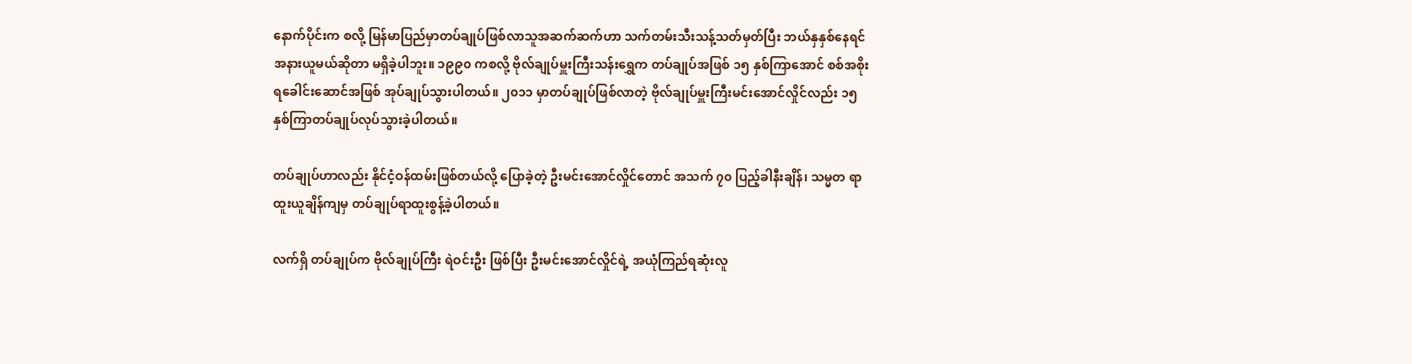နောက်ပိုင်းက စလို့ မြန်မာပြည်မှာတပ်ချုပ်ဖြစ်လာသူအဆက်ဆက်ဟာ သက်တမ်းသီးသန့်သတ်မှတ်ပြီး ဘယ်နှနှစ်နေရင် အနားယူမယ်ဆိုတာ မရှိခဲ့ပါဘူး။ ၁၉၉၀ ကစလို့ ဗိုလ်ချုပ်မှူးကြီးသန်းရွှေက တပ်ချုပ်အဖြစ် ၁၅ နှစ်ကြာအောင် စစ်အစိုးရခေါင်းဆောင်အဖြစ် အုပ်ချုပ်သွားပါတယ်။ ၂၀၁၁ မှာတပ်ချုပ်ဖြစ်လာတဲ့ ဗိုလ်ချုပ်မှူးကြီးမင်းအောင်လှိုင်လည်း ၁၅ နှစ်ကြာတပ်ချုပ်လုပ်သွားခဲ့ပါတယ်။

တပ်ချုပ်ဟာလည်း နိုင်ငံ့ဝန်ထမ်းဖြစ်တယ်လို့ ပြောခဲ့တဲ့ ဦးမင်းအောင်လှိုင်တောင် အသက် ၇၀ ပြည့်ခါနီးချိန်၊ သမ္မတ ရာထူးယူချိန်ကျမှ တပ်ချုပ်ရာထူးစွန့်ခဲ့ပါတယ်။

လက်ရှိ တပ်ချုပ်က ဗိုလ်ချုပ်ကြီး ရဲဝင်းဦး ဖြစ်ပြီး ဦးမင်းအောင်လှိုင်ရဲ့ အယုံကြည်ရဆုံးလူ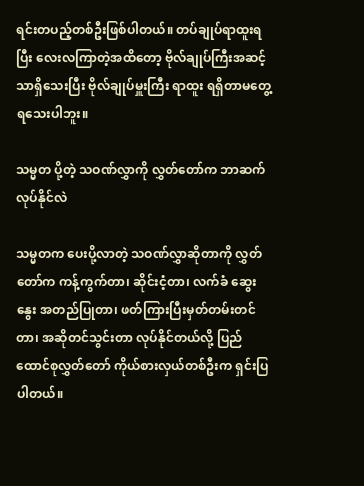ရင်းတပည့်တစ်ဦးဖြစ်ပါတယ်။ တပ်ချုပ်ရာထူးရပြီး လေးလကြာတဲ့အထိတော့ ဗိုလ်ချုပ်ကြီးအဆင့်သာရှိသေးပြီး ဗိုလ်ချုပ်မှူးကြီး ရာထူး ရရှိတာမတွေ့ရသေးပါဘူး။

သမ္မတ ပို့တဲ့ သဝဏ်လွှာကို လွှတ်တော်က ဘာဆက်လုပ်နိုင်လဲ

သမ္မတက ပေးပို့လာတဲ့ သဝဏ်လွှာဆိုတာကို လွှတ်တော်က ကန့်ကွက်တာ၊ ဆိုင်းငံ့တာ၊ လက်ခံ ဆွေးနွေး အတည်ပြုတာ၊ ဖတ်ကြားပြီးမှတ်တမ်းတင်တာ၊ အဆိုတင်သွင်းတာ လုပ်နိုင်တယ်လို့ ပြည်ထောင်စုလွှတ်တော် ကိုယ်စားလှယ်တစ်ဦးက ရှင်းပြပါတယ်။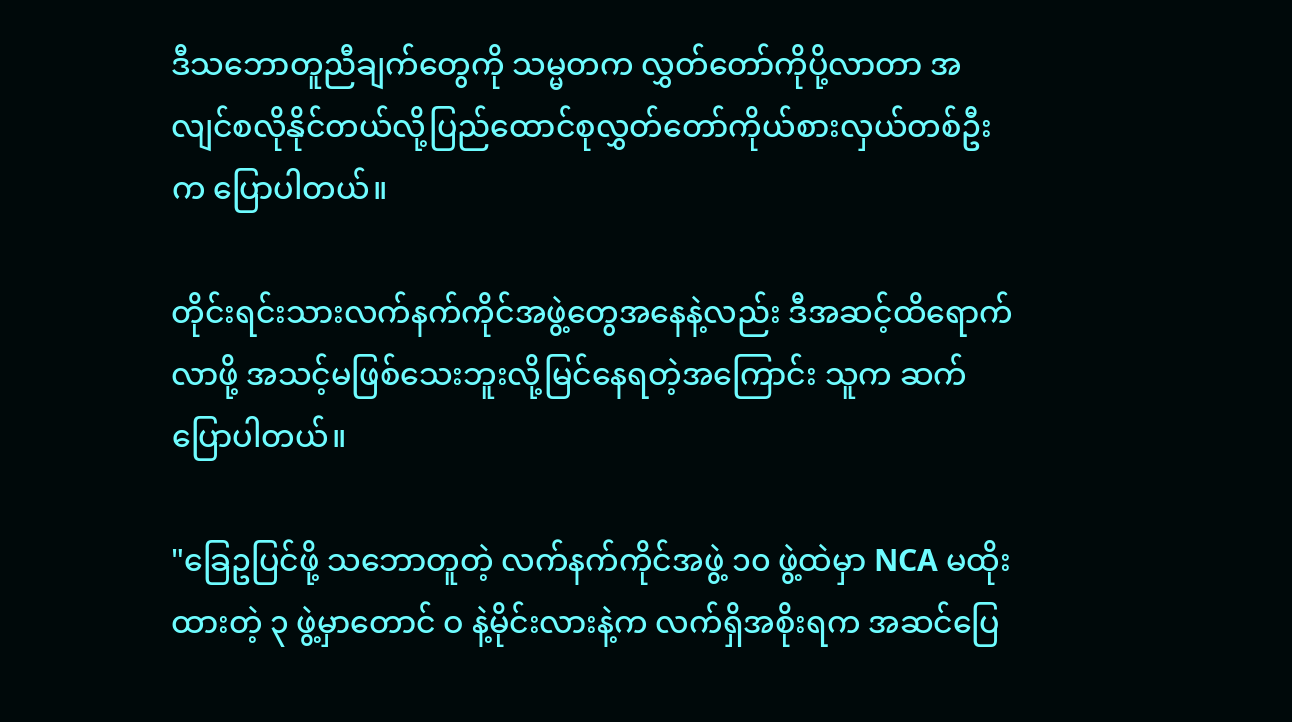ဒီသဘောတူညီချက်တွေကို သမ္မတက လွှတ်တော်ကိုပို့လာတာ အလျင်စလိုနိုင်တယ်လို့ပြည်ထောင်စုလွှတ်တော်ကိုယ်စားလှယ်တစ်ဦးက ပြောပါတယ်။

တိုင်းရင်းသားလက်နက်ကိုင်အဖွဲ့တွေအနေနဲ့လည်း ဒီအဆင့်ထိရောက်လာဖို့ အသင့်မဖြစ်သေးဘူးလို့မြင်နေရတဲ့အကြောင်း သူက ဆက်ပြောပါတယ်။

"ခြေဥပြင်ဖို့ သဘောတူတဲ့ လက်နက်ကိုင်အဖွဲ့ ၁၀ ဖွဲ့ထဲမှာ NCA မထိုးထားတဲ့ ၃ ဖွဲ့မှာတောင် ဝ နဲ့မိုင်းလားနဲ့က လက်ရှိအစိုးရက အဆင်ပြေ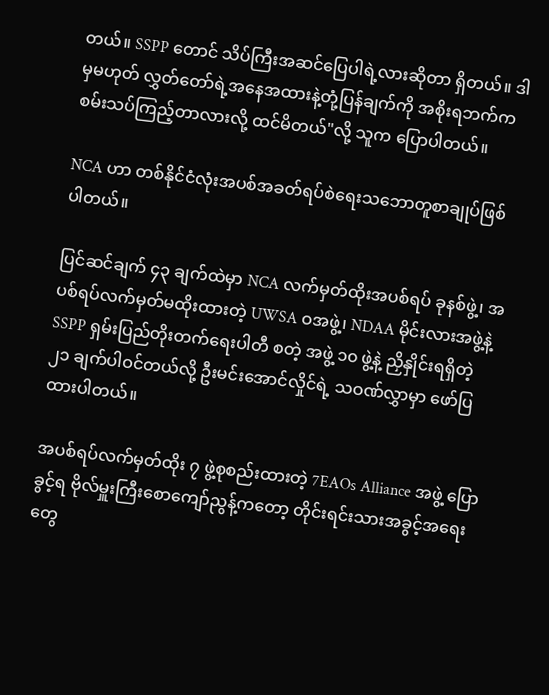တယ်။ SSPP တောင် သိပ်ကြီးအဆင်ပြေပါရဲ့လားဆိုတာ ရှိတယ်။ ဒါမှမဟုတ် လွှတ်တော်ရဲ့အနေအထားနဲ့တုံ့ပြန်ချက်ကို အစိုးရဘက်က စမ်းသပ်ကြည့်တာလားလို့ ထင်မိတယ်"လို့ သူက ပြောပါတယ်။

NCA ဟာ တစ်နိုင်ငံလုံးအပစ်အခတ်ရပ်စဲရေးသဘောတူစာချုပ်ဖြစ်ပါတယ်။

ပြင်ဆင်ချက် ၄၃ ချက်ထဲမှာ NCA လက်မှတ်ထိုးအပစ်ရပ် ခုနစ်ဖွဲ့၊ အပစ်ရပ်လက်မှတ်မထိုးထားတဲ့ UWSA ဝအဖွဲ့၊ NDAA မိုင်းလားအဖွဲ့နဲ့ SSPP ရှမ်းပြည်တိုးတက်ရေးပါတီ စတဲ့ အဖွဲ့ ၁၀ ဖွဲ့နဲ့ ညှိနှိုင်းရရှိတဲ့ ၂၁ ချက်ပါဝင်တယ်လို့ ဦးမင်းအောင်လှိုင်ရဲ့ သဝဏ်လွှာမှာ ဖော်ပြထားပါတယ်။

အပစ်ရပ်လက်မှတ်ထိုး ၇ ဖွဲ့စုစည်းထားတဲ့ 7EAOs Alliance အဖွဲ့ ပြောခွင့်ရ ဗိုလ်မှူးကြီးစောကျော်ညွန့်ကတော့ တိုင်းရင်းသားအခွင့်အရေးတွေ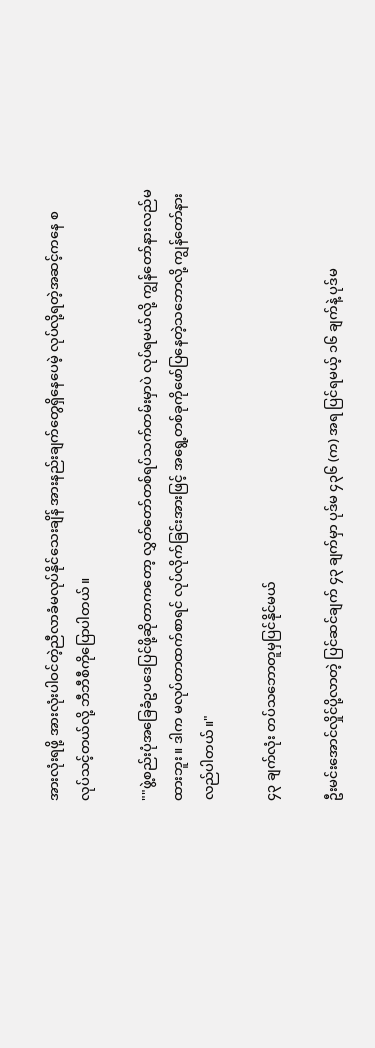အားလုံးရဖို့ အားလုံးပါဝင်တဲ့ညီလာခံမလုပ်နိုင်သေးချိန် အားနည်းချက်တွေရှိနေပေမဲ့ လုပ်လို့ရတဲ့အဆင့်ကနေ စလုပ်သင့်တယ်လို့ ဘီဘီစီကိုပြောပါတယ်။

""ဖွဲ့စည်းပုံအခြေခံဥပဒေပြင်ဖို့ဆိုတာကတော့ လွှတ်တော်တစ်ရပ်သက်တမ်းမှာပဲ လုပ်ရမယ်လို့ ကျွန်တော်နားလည်မထားဘူး။ ဒါက မလုပ်တာထက်စာရင် လုပ်လိုက်ခြင်းအားဖြင့် အရွေ့တစ်ခုကိုဖော်ပြနေတဲ့သဘောလို့ ကျွန်တော်နားလည်ပါတယ်။"

၄၃ ချက်လုံး တပ်သဘောတူမှပြင်နိုင်မယ်

ဦးမင်းအောင်လှိုင်ပို့လာတဲ့ ပြင်ဆင်ချက် ၄၃ ချက်မှာ ပုဒ်မ ၄၃၆ (က) အရ ပြင်ရမယ့် ၁၆ ချက်နဲ့ ပုဒ်မ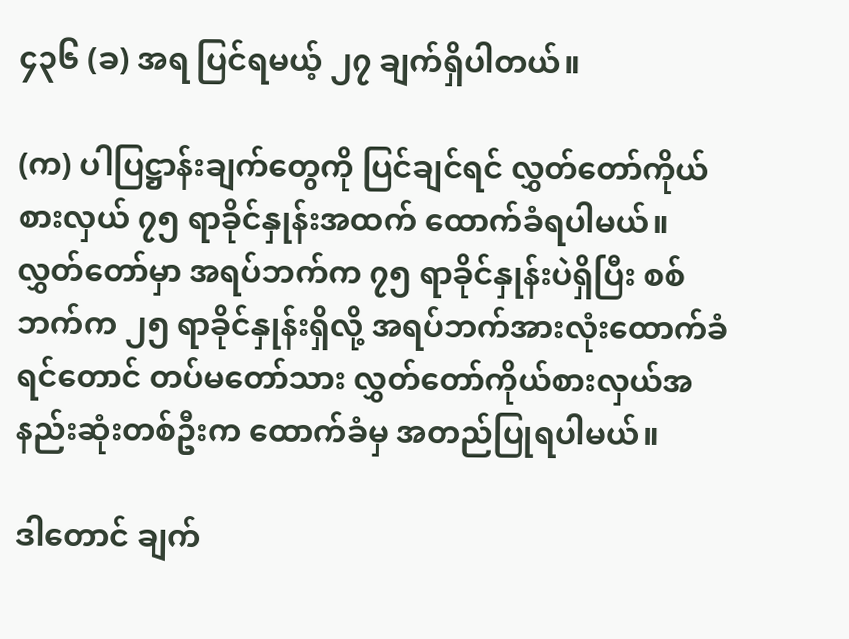၄၃၆ (ခ) အရ ပြင်ရမယ့် ၂၇ ချက်ရှိပါတယ်။

(က) ပါပြဋ္ဌာန်းချက်တွေကို ပြင်ချင်ရင် လွှတ်တော်ကိုယ်စားလှယ် ၇၅ ရာခိုင်နှုန်းအထက် ထောက်ခံရပါမယ်။ လွှတ်တော်မှာ အရပ်ဘက်က ၇၅ ရာခိုင်နှုန်းပဲရှိပြီး စစ်ဘက်က ၂၅ ရာခိုင်နှုန်းရှိလို့ အရပ်ဘက်အားလုံးထောက်ခံရင်တောင် တပ်မတော်သား လွှတ်တော်ကိုယ်စားလှယ်အနည်းဆုံးတစ်ဦးက ထောက်ခံမှ အတည်ပြုရပါမယ်။

ဒါတောင် ချက်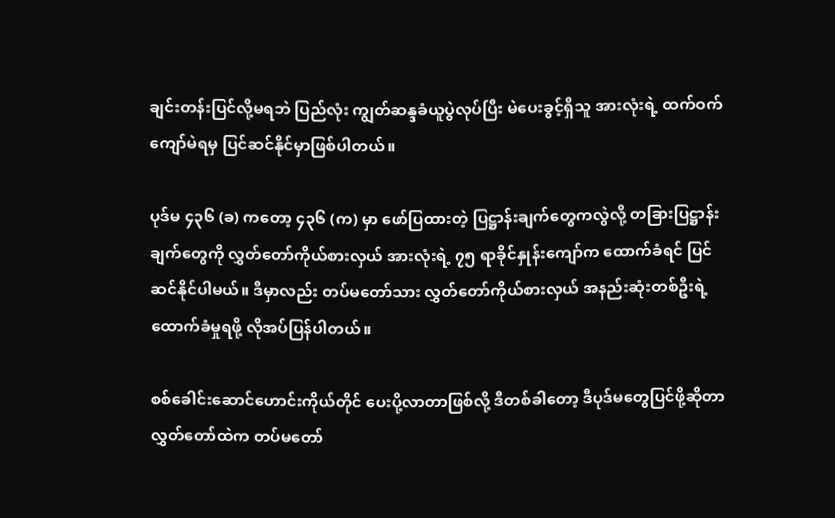ချင်းတန်းပြင်လို့မရဘဲ ပြည်လုံး ကျွတ်ဆန္ဒခံယူပွဲလုပ်ပြီး မဲပေးခွင့်ရှိသူ အားလုံးရဲ့ ထက်ဝက်ကျော်မဲရမှ ပြင်ဆင်နိုင်မှာဖြစ်ပါတယ်။

ပုဒ်မ ၄၃၆ (ခ) ကတော့ ၄၃၆ (က) မှာ ဖော်ပြထားတဲ့ ပြဋ္ဌာန်းချက်တွေကလွဲလို့ တခြားပြဋ္ဌာန်းချက်တွေကို လွှတ်တော်ကိုယ်စားလှယ် အားလုံးရဲ့ ၇၅ ရာခိုင်နှုန်းကျော်က ထောက်ခံရင် ပြင်ဆင်နိုင်ပါမယ်။ ဒီမှာလည်း တပ်မတော်သား လွှတ်တော်ကိုယ်စားလှယ် အနည်းဆုံးတစ်ဦးရဲ့ထောက်ခံမှုရဖို့ လိုအပ်ပြန်ပါတယ်။

စစ်ခေါင်းဆောင်ဟောင်းကိုယ်တိုင် ပေးပို့လာတာဖြစ်လို့ ဒီတစ်ခါတော့ ဒီပုဒ်မတွေပြင်ဖို့ဆိုတာ လွှတ်တော်ထဲက တပ်မတော်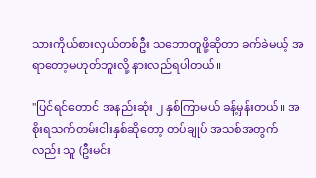သားကိုယ်စားလှယ်တစ်ဦး သဘောတူဖို့ဆိုတာ ခက်ခဲမယ့် အရာတော့မဟုတ်ဘူးလို့ နားလည်ရပါတယ်။

"ပြင်ရင်တောင် အနည်းဆုံး ၂ နှစ်ကြာမယ် ခန့်မှန်းတယ်။ အစိုးရသက်တမ်းငါးနှစ်ဆိုတော့ တပ်ချုပ် အသစ်အတွက်လည်း သူ (ဦးမင်း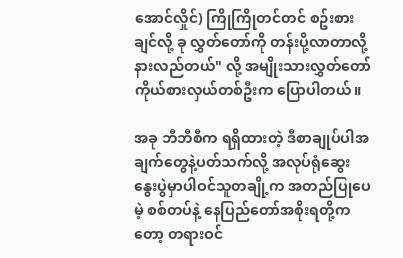အောင်လှိုင်) ကြိုကြိုတင်တင် စဥ်းစားချင်လို့ ခု လွှတ်တော်ကို တန်းပို့လာတာလို့ နားလည်တယ်" လို့ အမျိုးသားလွှတ်တော်ကိုယ်စားလှယ်တစ်ဦးက ပြောပါတယ်။

အခု ဘီဘီစီက ရရှိထားတဲ့ ဒီစာချုပ်ပါအချက်တွေနဲ့ပတ်သက်လို့ အလုပ်ရုံဆွေးနွေးပွဲမှာပါဝင်သူတချို့က အတည်ပြုပေမဲ့ စစ်တပ်နဲ့ နေပြည်တော်အစိုးရတို့ကတော့ တရားဝင်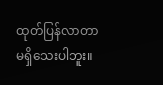ထုတ်ပြန်လာတာမရှိသေးပါဘူး။